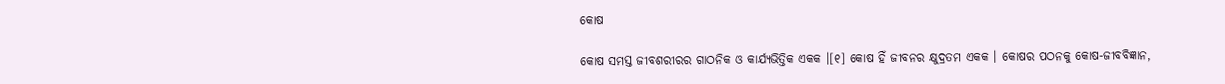କୋଷ

କୋଷ ସମସ୍ତ ଜୀବଶରୀରର ଗାଠନିକ ଓ କାର୍ଯ୍ୟଭିତ୍ତିକ ଏକକ ।[୧] କୋଷ ହିଁ ଜୀବନର କ୍ଷୁଦ୍ରତମ ଏକକ । କୋଷର ପଠନକୁ କୋଷ-ଜୀବବିଜ୍ଞାନ,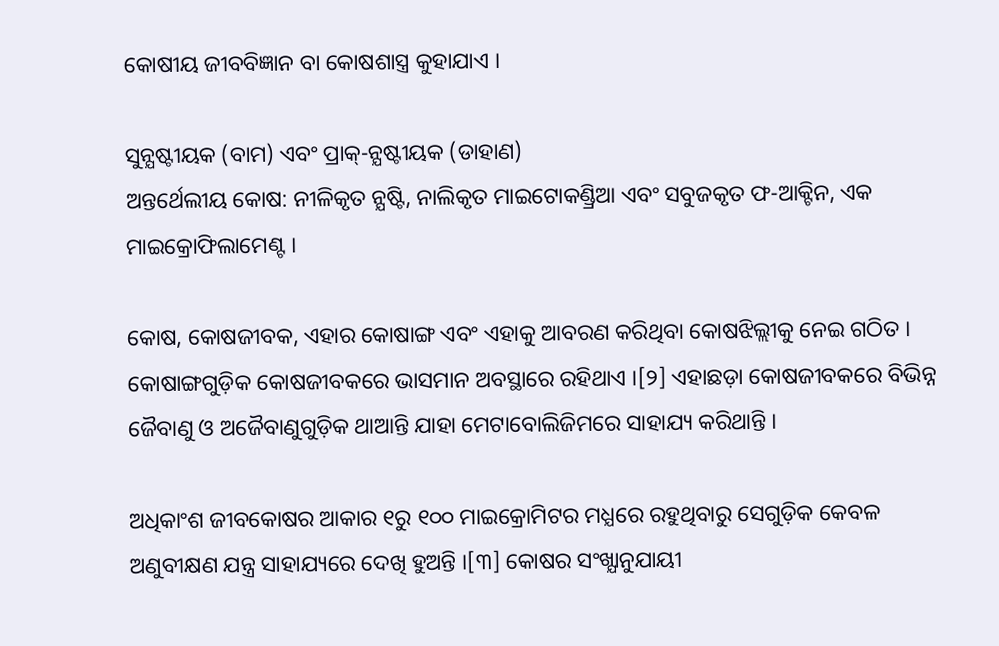କୋଷୀୟ ଜୀବବିଜ୍ଞାନ ବା କୋଷଶାସ୍ତ୍ର କୁହାଯାଏ ।

ସୁନ୍ଯଷ୍ଟୀୟକ (ବାମ) ଏବଂ ପ୍ରାକ୍-ନ୍ଯଷ୍ଟୀୟକ (ଡାହାଣ)
ଅନ୍ତର୍ଥେଲୀୟ କୋଷ: ନୀଳିକୃତ ନ୍ଯଷ୍ଟି, ନାଲିକୃତ ମାଇଟୋକଣ୍ଡ୍ରିଆ ଏବଂ ସବୁଜକୃତ ଫ-ଆକ୍ଟିନ, ଏକ ମାଇକ୍ରୋଫିଲାମେଣ୍ଟ ।

କୋଷ, କୋଷଜୀବକ, ଏହାର କୋଷାଙ୍ଗ ଏବଂ ଏହାକୁ ଆବରଣ କରିଥିବା କୋଷଝିଲ୍ଲୀକୁ ନେଇ ଗଠିତ । କୋଷାଙ୍ଗଗୁଡ଼ିକ କୋଷଜୀବକରେ ଭାସମାନ ଅବସ୍ଥାରେ ରହିଥାଏ ।[୨] ଏହାଛଡ଼ା କୋଷଜୀବକରେ ବିଭିନ୍ନ ଜୈବାଣୁ ଓ ଅଜୈବାଣୁଗୁଡ଼ିକ ଥାଆନ୍ତି ଯାହା ମେଟାବୋଲିଜିମରେ ସାହାଯ୍ୟ କରିଥାନ୍ତି ।

ଅଧିକାଂଶ ଜୀବକୋଷର ଆକାର ୧ରୁ ୧୦୦ ମାଇକ୍ରୋମିଟର ମଧ୍ଯରେ ରହୁଥିବାରୁ ସେଗୁଡ଼ିକ କେବଳ ଅଣୁବୀକ୍ଷଣ ଯନ୍ତ୍ର ସାହାଯ୍ୟରେ ଦେଖି ହୁଅନ୍ତି ।[୩] କୋଷର ସଂଖ୍ଯାନୁଯାୟୀ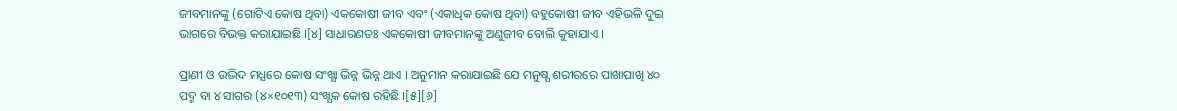ଜୀବମାନଙ୍କୁ (ଗୋଟିଏ କୋଷ ଥିବା) ଏକକୋଷୀ ଜୀବ ଏବଂ (ଏକାଧିକ କୋଷ ଥିବା) ବହୁକୋଷୀ ଜୀବ ଏହିଭଳି ଦୁଇ ଭାଗରେ ବିଭକ୍ତ କରାଯାଇଛି ।[୪] ସାଧାରଣତଃ ଏକକୋଷୀ ଜୀବମାନଙ୍କୁ ଅଣୁଜୀବ ବୋଲି କୁହାଯାଏ ।

ପ୍ରାଣୀ ଓ ଉଦ୍ଭିଦ ମଧ୍ଯରେ କୋଷ ସଂଖ୍ଯା ଭିନ୍ନ ଭିନ୍ନ ଥାଏ । ଅନୁମାନ କରାଯାଇଛି ଯେ ମନୁଷ୍ଯ ଶରୀରରେ ପାଖାପାଖି ୪୦ ପଦ୍ମ ବା ୪ ସାଗର (୪×୧୦୧୩) ସଂଖ୍ଯକ କୋଷ ରହିଛି ।[୫][୬]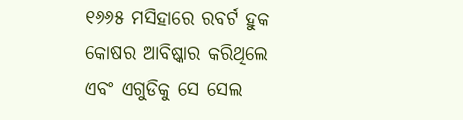୧୬୬୫ ମସିହାରେ ରବର୍ଟ ହୁକ କୋଷର ଆବିଷ୍କାର କରିଥିଲେ ଏବଂ ଏଗୁଡିକୁ ସେ ସେଲ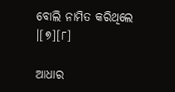ବୋଲି ନାମିତ କରିଥିଲେ ।[୭][୮]

ଆଧାର